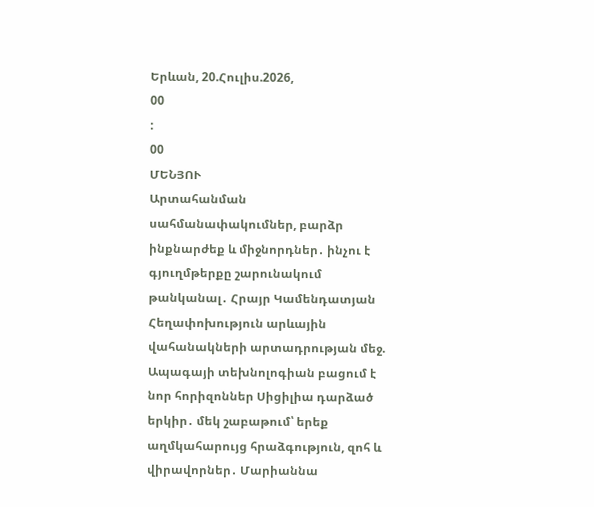Երևան, 20.Հուլիս.2026,
00
:
00
ՄԵՆՅՈՒ
Արտահանման սահմանափակումներ, բարձր ինքնարժեք և միջնորդներ․ ինչու է գյուղմթերքը շարունակում թանկանալ․ Հրայր Կամենդատյան Հեղափոխություն արևային վահանակների արտադրության մեջ. Ապագայի տեխնոլոգիան բացում է նոր հորիզոններ Սիցիլիա դարձած երկիր․ մեկ շաբաթում՝ երեք աղմկահարույց հրաձգություն, զոհ և վիրավորներ․ Մարիաննա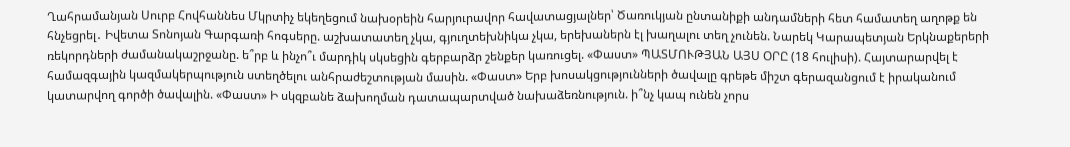Ղահրամանյան Սուրբ Հովհաննես Մկրտիչ եկեղեցում նախօրեին հարյուրավոր հավատացյալներ՝ Ծառուկյան ընտանիքի անդամների հետ համատեղ աղոթք են հնչեցրել․ Իվետա Տոնոյան Գարգառի հոգսերը. աշխատատեղ չկա, գյուղտեխնիկա չկա, երեխաներն էլ խաղալու տեղ չունեն. Նարեկ Կարապետյան Երկնաքերերի ռեկորդների ժամանակաշրջանը. ե՞րբ և ինչո՞ւ մարդիկ սկսեցին գերբարձր շենքեր կառուցել. «Փաստ» ՊԱՏՄՈՒԹՅԱՆ ԱՅՍ ՕՐԸ (18 հուլիսի). Հայտարարվել է համազգային կազմակերպություն ստեղծելու անհրաժեշտության մասին. «Փաստ» Երբ խոսակցությունների ծավալը գրեթե միշտ գերազանցում է իրականում կատարվող գործի ծավալին. «Փաստ» Ի սկզբանե ձախողման դատապարտված նախաձեռնություն. ի՞նչ կապ ունեն չորս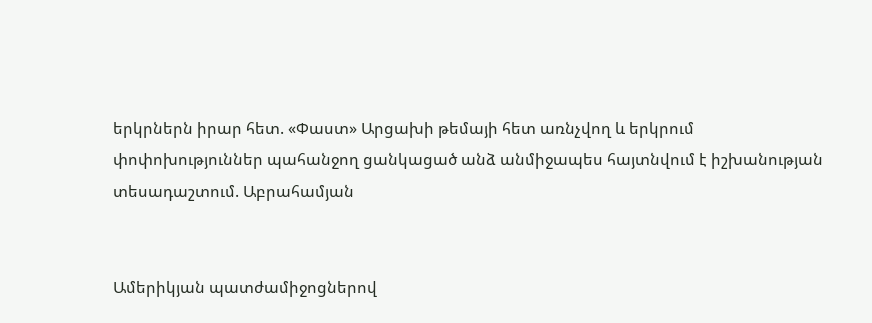երկրներն իրար հետ. «Փաստ» Արցախի թեմայի հետ առնչվող և երկրում փոփոխություններ պահանջող ցանկացած անձ անմիջապես հայտնվում է իշխանության տեսադաշտում. Աբրահամյան


Ամերիկյան պատժամիջոցներով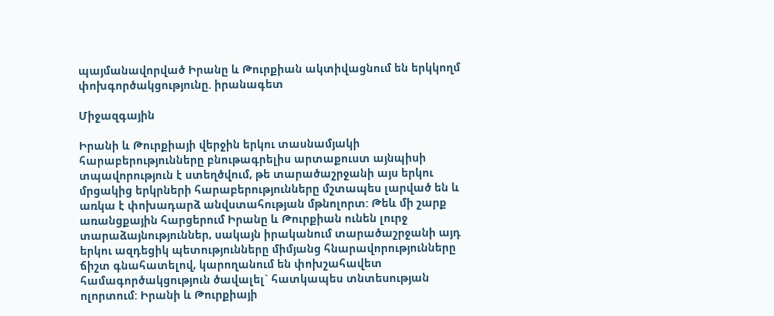պայմանավորված Իրանը և Թուրքիան ակտիվացնում են երկկողմ փոխգործակցությունը. իրանագետ

Միջազգային

Իրանի և Թուրքիայի վերջին երկու տասնամյակի հարաբերությունները բնութագրելիս արտաքուստ այնպիսի տպավորություն է ստեղծվում, թե տարածաշրջանի այս երկու մրցակից երկրների հարաբերությունները մշտապես լարված են և առկա է փոխադարձ անվստահության մթնոլորտ: Թեև մի շարք առանցքային հարցերում Իրանը և Թուրքիան ունեն լուրջ տարաձայնություններ, սակայն իրականում տարածաշրջանի այդ երկու ազդեցիկ պետությունները միմյանց հնարավորությունները ճիշտ գնահատելով, կարողանում են փոխշահավետ համագործակցություն ծավալել` հատկապես տնտեսության ոլորտում: Իրանի և Թուրքիայի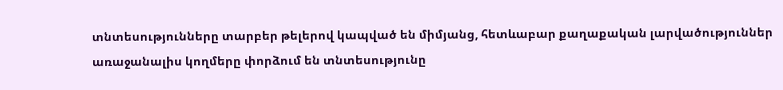տնտեսությունները տարբեր թելերով կապված են միմյանց, հետևաբար քաղաքական լարվածություններ առաջանալիս կողմերը փորձում են տնտեսությունը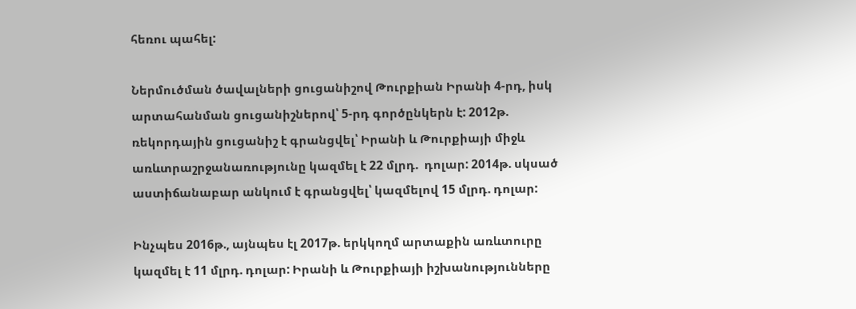հեռու պահել:

Ներմուծման ծավալների ցուցանիշով Թուրքիան Իրանի 4-րդ, իսկ արտահանման ցուցանիշներով՝ 5-րդ գործընկերն է: 2012թ. ռեկորդային ցուցանիշ է գրանցվել՝ Իրանի և Թուրքիայի միջև առևտրաշրջանառությունը կազմել է 22 մլրդ.  դոլար: 2014թ. սկսած աստիճանաբար անկում է գրանցվել՝ կազմելով 15 մլրդ. դոլար:

Ինչպես 2016թ., այնպես էլ 2017թ. երկկողմ արտաքին առևտուրը կազմել է 11 մլրդ. դոլար: Իրանի և Թուրքիայի իշխանությունները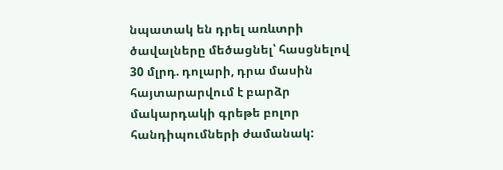նպատակ են դրել առևտրի ծավալները մեծացնել՝ հասցնելով 30 մլրդ. դոլարի, դրա մասին հայտարարվում է բարձր մակարդակի գրեթե բոլոր հանդիպումների ժամանակ: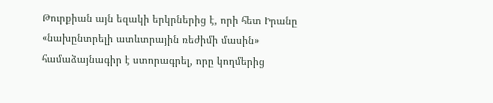Թուրքիան այն եզակի երկրներից է, որի հետ Իրանը «նախընտրելի ատևտրային ռեժիմի մասին» համաձայնագիր է ստորագրել, որը կողմերից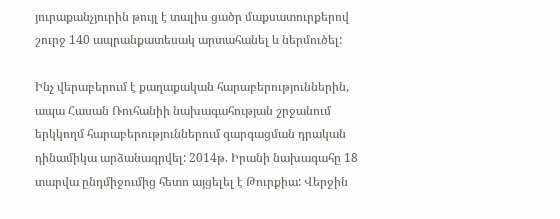յուրաքանչյուրին թույլ է տալիս ցածր մաքսատուրքերով շուրջ 140 ապրանքատեսակ արտահանել և ներմուծել:

Ինչ վերաբերում է քաղաքական հարաբերություններին, ապա Հասան Ռուհանիի նախագահության շրջանում երկկողմ հարաբերություններում զարգացման դրական դինամիկա արձանագրվել: 2014թ. Իրանի նախագահը 18 տարվա ընդմիջումից հետո այցելել է Թուրքիա: Վերջին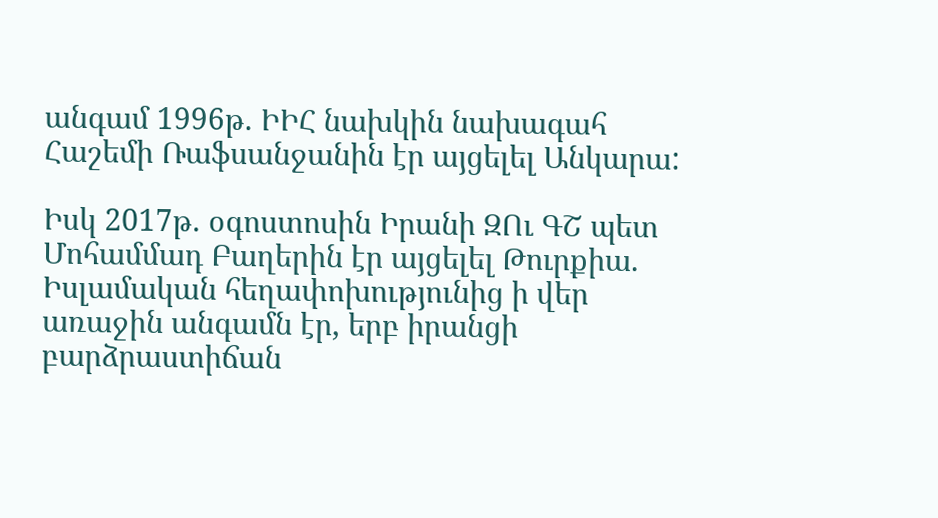անգամ 1996թ. ԻԻՀ նախկին նախագահ Հաշեմի Ռաֆսանջանին էր այցելել Անկարա:

Իսկ 2017թ. օգոստոսին Իրանի ԶՈւ ԳՇ պետ Մոհամմադ Բաղերին էր այցելել Թուրքիա. Իսլամական հեղափոխությունից ի վեր առաջին անգամն էր, երբ իրանցի բարձրաստիճան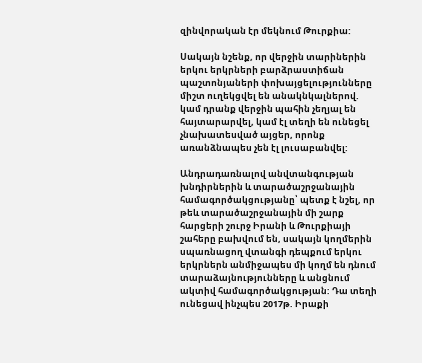զինվորական էր մեկնում Թուրքիա:

Սակայն նշենք, որ վերջին տարիներին երկու երկրների բարձրաստիճան պաշտոնյաների փոխայցելությունները միշտ ուղեկցվել են անակնկալներով. կամ դրանք վերջին պահին չեղյալ են հայտարարվել, կամ էլ տեղի են ունեցել չնախատեսված այցեր, որոնք առանձնապես չեն էլ լուսաբանվել:

Անդրադառնալով անվտանգության խնդիրներին և տարածաշրջանային համագործակցությանը՝ պետք է նշել, որ թեև տարածաշրջանային մի շարք հարցերի շուրջ Իրանի և Թուրքիայի շահերը բախվում են, սակայն կողմերին սպառնացող վտանգի դեպքում երկու երկրներն անմիջապես մի կողմ են դնում տարաձայնությունները և անցնում ակտիվ համագործակցության: Դա տեղի ունեցավ ինչպես 2017թ. Իրաքի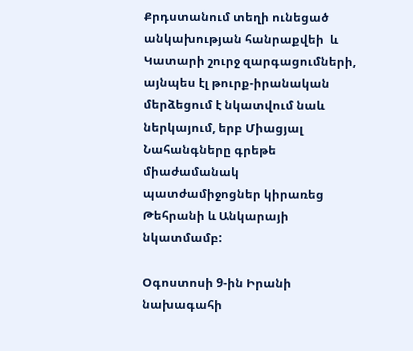Քրդստանում տեղի ունեցած անկախության հանրաքվեի  և Կատարի շուրջ զարգացումների, այնպես էլ թուրք-իրանական մերձեցում է նկատվում նաև ներկայում, երբ Միացյալ Նահանգները գրեթե միաժամանակ պատժամիջոցներ կիրառեց Թեհրանի և Անկարայի նկատմամբ:

Օգոստոսի 9-ին Իրանի նախագահի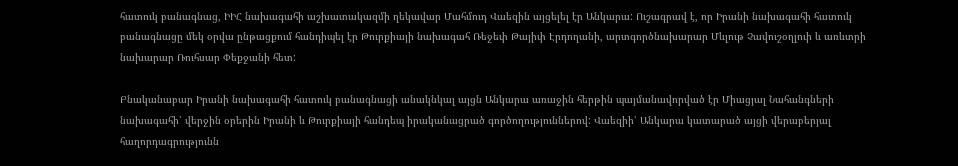հատուկ բանագնաց, ԻԻՀ նախագահի աշխատակազմի ղեկավար Մահմուդ Վաեզին այցելել էր Անկարա: Ուշագրավ է, որ Իրանի նախագահի հատուկ բանագնացը մեկ օրվա ընթացքում հանդիպել էր Թուրքիայի նախագահ Ռեջեփ Թայիփ Էրդողանի, արտգործնախարար Մևլութ Չավուշօղլուի և առևտրի նախարար Ռուհսար Փեքջանի հետ:

Բնականաբար Իրանի նախագահի հատուկ բանագնացի անակնկալ այցն Անկարա առաջին հերթին պայմանավորված էր Միացյալ Նահանգների նախագահի՝ վերջին օրերին Իրանի և Թուրքիայի հանդեպ իրականացրած գործողություններով: Վաեզիի՝ Անկարա կատարած այցի վերաբերյալ հաղորդագրությունն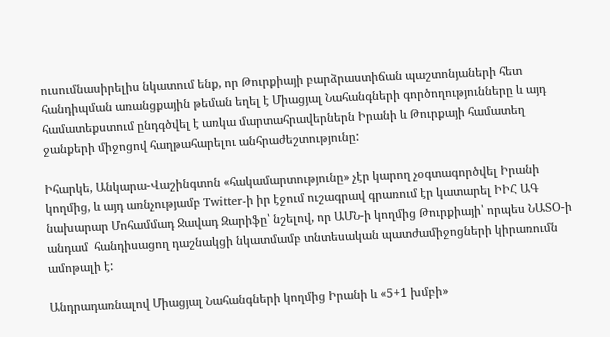ուսումնասիրելիս նկատում ենք, որ Թուրքիայի բարձրաստիճան պաշտոնյաների հետ հանդիպման առանցքային թեման եղել է Միացյալ Նահանգների գործողությունները և այդ համատեքստում ընդգծվել է առկա մարտահրավերներն Իրանի և Թուրքայի համատեղ ջանքերի միջոցով հաղթահարելու անհրաժեշտությունը:

Իհարկե, Անկարա-Վաշինգտոն «հակամարտությունը» չէր կարող չօգտագործվել Իրանի կողմից, և այդ առնչությամբ Twitter-ի իր էջում ուշագրավ գրառում էր կատարել ԻԻՀ ԱԳ նախարար Մոհամմադ Ջավադ Զարիֆը՝ նշելով, որ ԱՄՆ-ի կողմից Թուրքիայի՝ որպես ՆԱՏՕ-ի անդամ  հանդիսացող դաշնակցի նկատմամբ տնտեսական պատժամիջոցների կիրառումն ամոթալի է:

Անդրադառնալով Միացյալ Նահանգների կողմից Իրանի և «5+1 խմբի»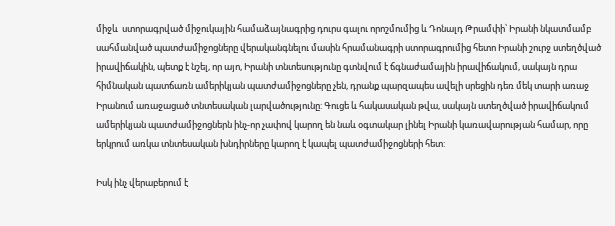միջև  ստորագրված միջուկային համաձայնագրից դուրս գալու որոշմումից և Դոնալդ Թրամփի՝ Իրանի նկատմամբ սահմանված պատժամիջոցները վերականգնելու մասին հրամանագրի ստորագրումից հետո Իրանի շուրջ ստեղծված իրավիճակին, պետք է նշել, որ այո, Իրանի տնտեսությունը գտնվում է ճգնաժամային իրավիճակում, սակայն դրա հիմնական պատճառն ամերիկյան պատժամիջոցները չեն, դրանք պարզապես ավելի սրեցին դեռ մեկ տարի առաջ Իրանում առաջացած տնտեսական լարվածությունը: Գուցե և հակասական թվա, սակայն ստեղծված իրավիճակում ամերիկյան պատժամիջոցներն ինչ-որ չափով կարող են նաև օգտակար լինել Իրանի կառավարության համար, որը երկրում առկա տնտեսական խնդիրները կարող է կապել պատժամիջոցների հետ:

Իսկ ինչ վերաբերում է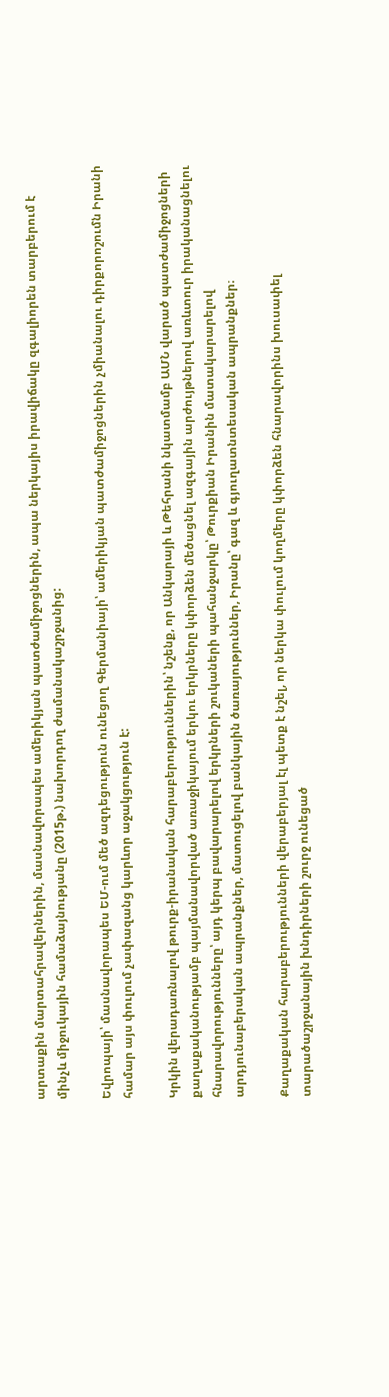արտաքին մարտահրավերներին, մասնավորապես ամերիկյան պատժամիջոցներին, ապա ներկայիս իրավիճակը զգալիորեն տարբերում է մինչև միջուկային համաձայնությանը (2015թ.) նախորդող ժամանակաշրջանից:

Եվրոպայի՝ մասնավորապես ԵՄ-ում մեծ ազդեցություն ունեցող Գերմանիայի՝ ամերիկյան պատժամիջոցներին չմիանալու դիրքորոշումն Իրանի համար այս փուլում չափազանց կարևոր աջակցություն է:

Կրկին վերադառնալով թուրք-իրանական հարաբերություններին՝ նշենք, որ Անկարայի և Թեհրանի նկատմամբ ԱՄՆ վարած պատժամիջոցների քաղաքականությամբ պայմանավորված առաջիկայում երկու երկրները կփորձեն մեծացնել ազգային արժույթներով առևտուր իրականացնելու հնարավորությունները՝ այդ կերպ բավարարելով երկրների շուկաների պահանջարկը՝ Թուրքիան Իրանին մատակարարելով արդյունաբերական ապրանքներ, մատուցելով բանկային ծառայություններ, Իրանը՝ գազ և գյուղատնտեսական ապրանքներ։

Քաղաքական հարաբերությունների վերաբերյալ էլ պետք է նշել, որ ներկա փուլում կողմերը կփորձեն հնարավորինս խուսափել տարածաշրջանային խնդիրների շուրջ ունեցած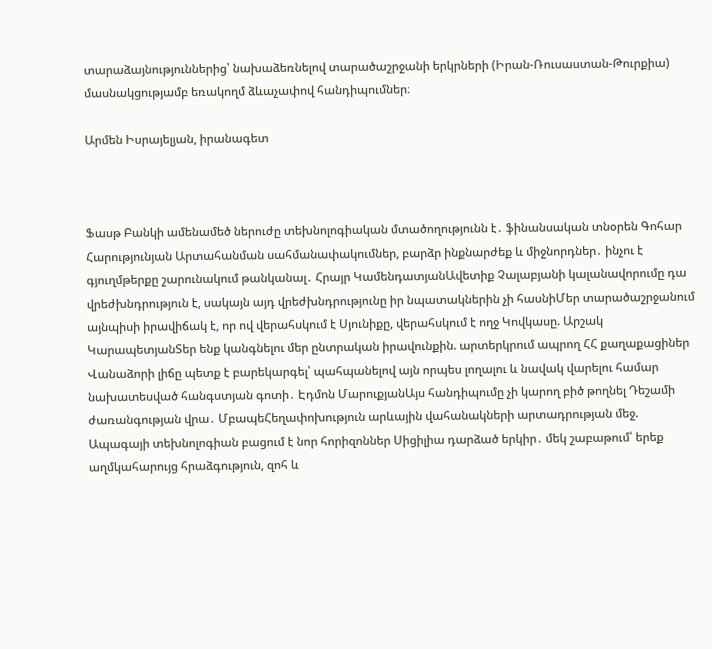տարաձայնություններից՝ նախաձեռնելով տարածաշրջանի երկրների (Իրան-Ռուսաստան-Թուրքիա) մասնակցությամբ եռակողմ ձևաչափով հանդիպումներ։

Արմեն Իսրայելյան, իրանագետ



Ֆասթ Բանկի ամենամեծ ներուժը տեխնոլոգիական մտածողությունն է․ ֆինանսական տնօրեն Գոհար Հարությունյան Արտահանման սահմանափակումներ, բարձր ինքնարժեք և միջնորդներ․ ինչու է գյուղմթերքը շարունակում թանկանալ․ Հրայր ԿամենդատյանԱվետիք Չալաբյանի կալանավորումը դա վրեժխնդրություն է, սակայն այդ վրեժխնդրությունը իր նպատակներին չի հասնիՄեր տարածաշրջանում այնպիսի իրավիճակ է, որ ով վերահսկում է Սյունիքը, վերահսկում է ողջ Կովկասը. Արշակ ԿարապետյանՏեր ենք կանգնելու մեր ընտրական իրավունքին. արտերկրում ապրող ՀՀ քաղաքացիներ Վանաձորի լիճը պետք է բարեկարգել՝ պահպանելով այն որպես լողալու և նավակ վարելու համար նախատեսված հանգստյան գոտի․ Էդմոն ՄարուքյանԱյս հանդիպումը չի կարող բիծ թողնել Դեշամի ժառանգության վրա․ ՄբապեՀեղափոխություն արևային վահանակների արտադրության մեջ. Ապագայի տեխնոլոգիան բացում է նոր հորիզոններ Սիցիլիա դարձած երկիր․ մեկ շաբաթում՝ երեք աղմկահարույց հրաձգություն, զոհ և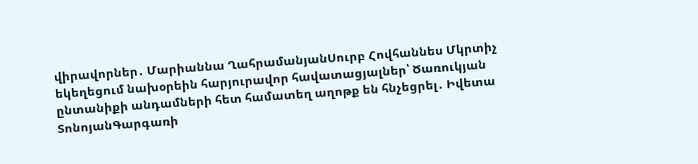վիրավորներ․ Մարիաննա ՂահրամանյանՍուրբ Հովհաննես Մկրտիչ եկեղեցում նախօրեին հարյուրավոր հավատացյալներ՝ Ծառուկյան ընտանիքի անդամների հետ համատեղ աղոթք են հնչեցրել․ Իվետա ՏոնոյանԳարգառի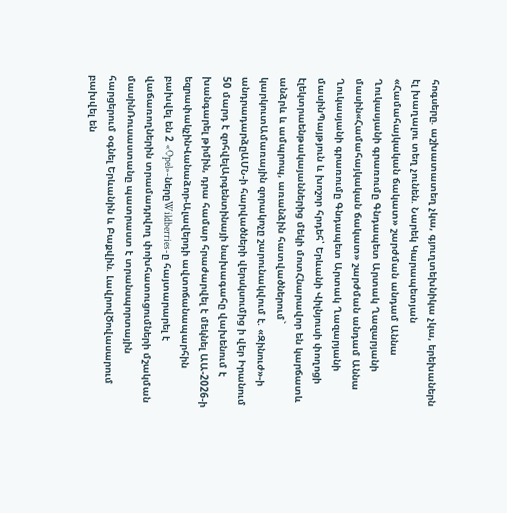հոգսերը. աշխատատեղ չկա, գյուղտեխնիկա չկա, երեխաներն էլ խաղալու տեղ չունեն. Նարեկ Կարապետյան «Համահայկական ճակատ» շարժման անդամ Աննա Ղուկասյանի գրառումը Գնդապետ Արտակ Ղազարյանի մասին«Համահայկական ճակատ» շարժման անդամ Աննա Ղուկասյանի գրառումը Գնդապետ Արտակ Ղազարյանի մասինՊայթյուն և խոշոր հրդեհ՝ Երևանի Վիլնյուսի փողոցի էլեկտրաենթակայաններից մեկի մոտՀնարավոր են կարճատև անձրև և ամպրոպ, առանձին հատվածներում` կարկուտԱմառային զորակոչը շարունակվում է. «Զինուժ»-ի անդրադարձըԱՄՆ-ի հարվածների վերսկսումից ի վեր Իրանում 50 մարդ է զոհվելԱրգենտինայի նախագահը վախենում է խանգարել թիմին, դրա համար հրաժարվել է մեկնել ԱԱ-2026-ի եզրափակչինՎանաձոր-Ալավերդի ավտոճանապարհին բախվել են 2 «Opel»-ներըWildberries-ը հայտարարել է վաճառողներին տրամադրվող փոխհատուցումների մշակման մասինՌուսաստանը պատրաստ է տրանսպորտային հարցերում օգնել Երևանին և Բաքվին. ԼավրովԾովասարում բախվել են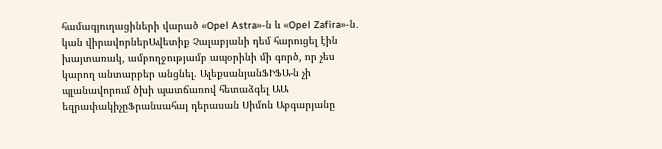համագյուղացիների վարած «Opel Astra»-ն և «Opel Zafira»-ն․ կան վիրավորներԱվետիք Չալաբյանի դեմ հարուցել էին խայտառակ, ամբողջությամբ ապօրինի մի գործ, որ չես կարող անտարբեր անցնել. ԱլեքսանյանՖԻՖԱ-ն չի պլանավորում ծխի պատճառով հետաձգել ԱԱ եզրափակիչըՖրանսահայ դերասան Սիմոն Աբգարյանը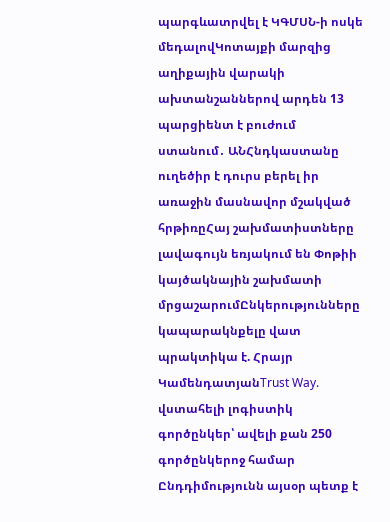պարգևատրվել է ԿԳՄՍՆ-ի ոսկե մեդալովԿոտայքի մարզից աղիքային վարակի ախտանշաններով արդեն 13 պարցիենտ է բուժում ստանում․ ԱՆՀնդկաստանը ուղեծիր է դուրս բերել իր առաջին մասնավոր մշակված հրթիռըՀայ շախմատիստները լավագույն եռյակում են Փոթիի կայծակնային շախմատի մրցաշարումԸնկերությունները կապարակնքելը վատ պրակտիկա է. Հրայր ԿամենդատյանTrust Way. վստահելի լոգիստիկ գործընկեր՝ ավելի քան 250 գործընկերոջ համար Ընդդիմությունն այսօր պետք է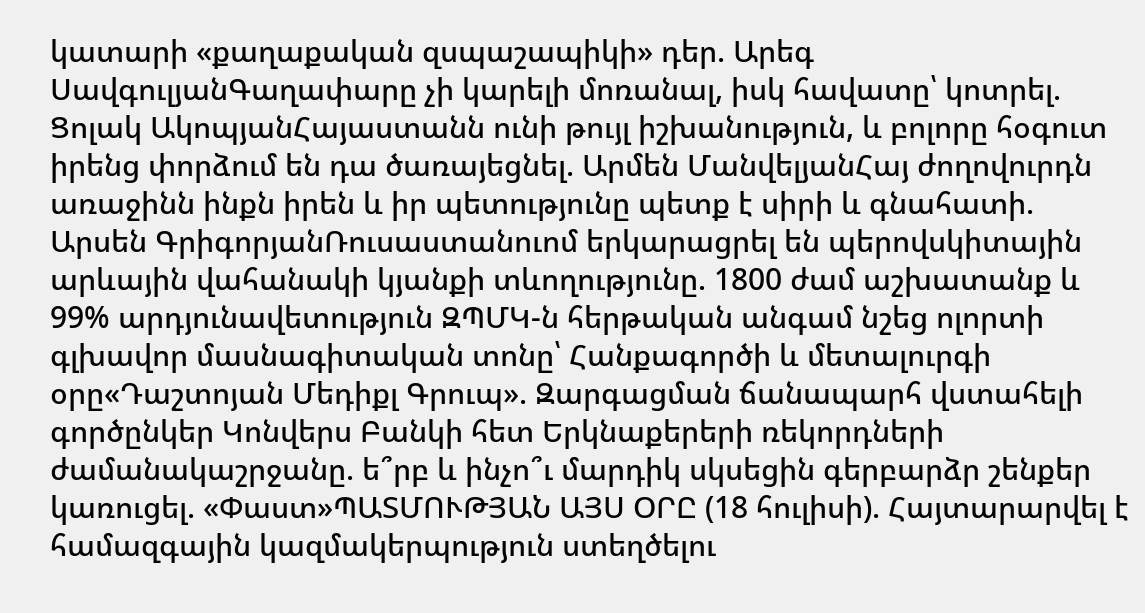կատարի «քաղաքական զսպաշապիկի» դեր. Արեգ ՍավգուլյանԳաղափարը չի կարելի մոռանալ, իսկ հավատը՝ կոտրել. Ցոլակ ԱկոպյանՀայաստանն ունի թույլ իշխանություն, և բոլորը հօգուտ իրենց փորձում են դա ծառայեցնել. Արմեն ՄանվելյանՀայ ժողովուրդն առաջինն ինքն իրեն և իր պետությունը պետք է սիրի և գնահատի. Արսեն ԳրիգորյանՌուսաստանուոմ երկարացրել են պերովսկիտային արևային վահանակի կյանքի տևողությունը. 1800 ժամ աշխատանք և 99% արդյունավետություն ԶՊՄԿ-ն հերթական անգամ նշեց ոլորտի գլխավոր մասնագիտական տոնը՝ Հանքագործի և մետալուրգի օրը«Դաշտոյան Մեդիքլ Գրուպ». Զարգացման ճանապարհ վստահելի գործընկեր Կոնվերս Բանկի հետ Երկնաքերերի ռեկորդների ժամանակաշրջանը. ե՞րբ և ինչո՞ւ մարդիկ սկսեցին գերբարձր շենքեր կառուցել. «Փաստ»ՊԱՏՄՈՒԹՅԱՆ ԱՅՍ ՕՐԸ (18 հուլիսի). Հայտարարվել է համազգային կազմակերպություն ստեղծելու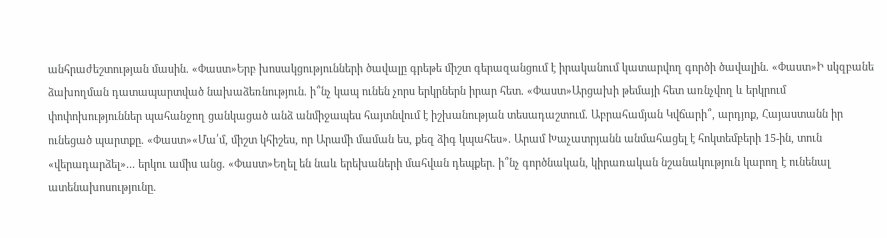անհրաժեշտության մասին. «Փաստ»Երբ խոսակցությունների ծավալը գրեթե միշտ գերազանցում է իրականում կատարվող գործի ծավալին. «Փաստ»Ի սկզբանե ձախողման դատապարտված նախաձեռնություն. ի՞նչ կապ ունեն չորս երկրներն իրար հետ. «Փաստ»Արցախի թեմայի հետ առնչվող և երկրում փոփոխություններ պահանջող ցանկացած անձ անմիջապես հայտնվում է իշխանության տեսադաշտում. Աբրահամյան Կվճարի՞, արդյոք, Հայաստանն իր ունեցած պարտքը. «Փաստ»«Մա՛մ, միշտ կհիշես, որ Արամի մաման ես, քեզ ձիգ կպահես». Արամ Խաչատրյանն անմահացել է հոկտեմբերի 15-ին, տուն «վերադարձել»... երկու ամիս անց. «Փաստ»Եղել են նաև երեխաների մահվան դեպքեր. ի՞նչ գործնական, կիրառական նշանակություն կարող է ունենալ ատենախոսությունը.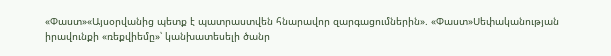«Փաստ»«Այսօրվանից պետք է պատրաստվեն հնարավոր զարգացումներին». «Փաստ»Սեփականության իրավունքի «ռեքվիեմը»՝ կանխատեսելի ծանր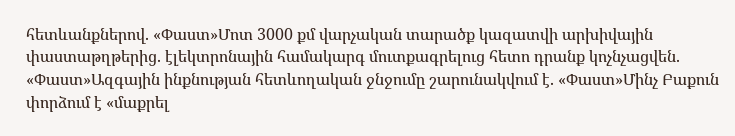հետևանքներով. «Փաստ»Մոտ 3000 քմ վարչական տարածք կազատվի արխիվային փաստաթղթերից. էլեկտրոնային համակարգ մուտքագրելուց հետո դրանք կոչնչացվեն. «Փաստ»Ազգային ինքնության հետևողական ջնջումը շարունակվում է. «Փաստ»Մինչ Բաքուն փորձում է «մաքրել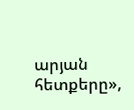արյան հետքերը»,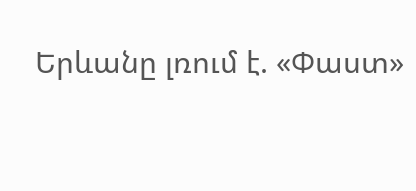Երևանը լռում է. «Փաստ»